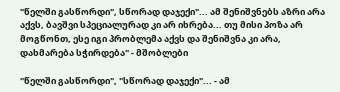"წელში გასწორდი", სწორად დაჯექი"... ამ შენიშვნებს აზრი არა აქვს, ბავშვი სპეციალურად კი არ იხრება... თუ მისი პოზა არ მოგწონთ, ესე იგი პრობლემა აქვს და შენიშვნა კი არა, დახმარება სჭირდება" - მშობლები

"წელში გასწორდი", "სწორად დაჯექი"... - ამ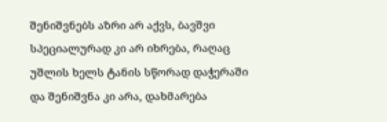შენიშვნებს აზრი არ აქვს, ბავშვი სპეციალურად კი არ იხრება, რაღაც უშლის ხელს ტანის სწორად დაჭერაში და შენიშვნა კი არა, დახმარება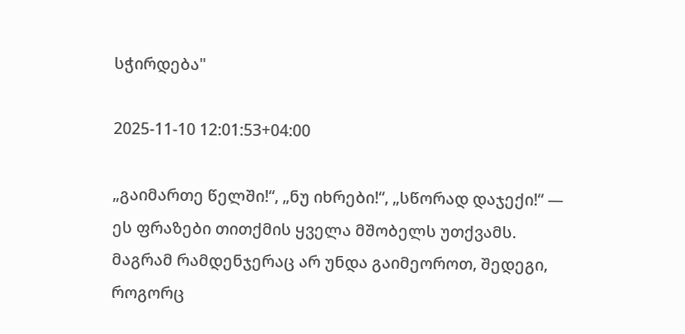სჭირდება"

2025-11-10 12:01:53+04:00

„გაიმართე წელში!“, „ნუ იხრები!“, „სწორად დაჯექი!“ — ეს ფრაზები თითქმის ყველა მშობელს უთქვამს. მაგრამ რამდენჯერაც არ უნდა გაიმეოროთ, შედეგი, როგორც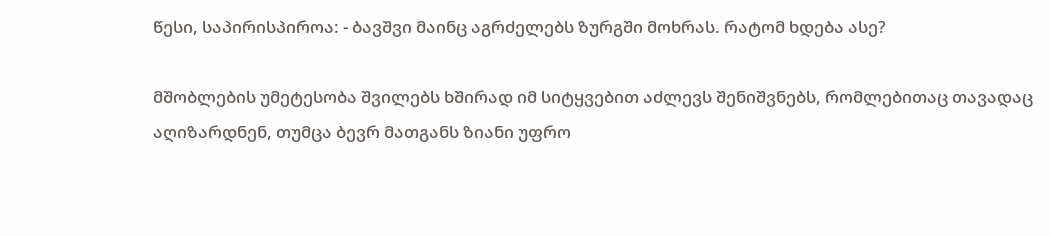წესი, საპირისპიროა: - ბავშვი მაინც აგრძელებს ზურგში მოხრას. რატომ ხდება ასე?

მშობლების უმეტესობა შვილებს ხშირად იმ სიტყვებით აძლევს შენიშვნებს, რომლებითაც თავადაც აღიზარდნენ, თუმცა ბევრ მათგანს ზიანი უფრო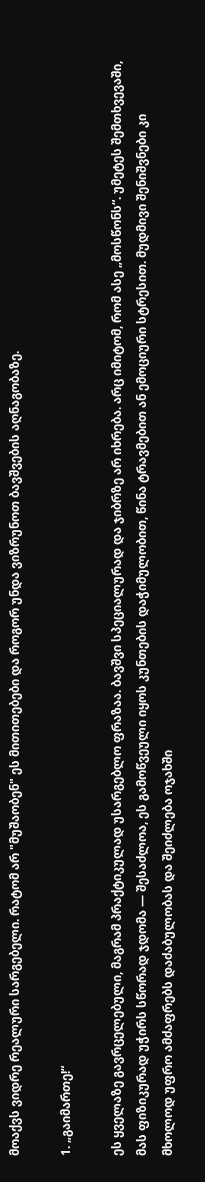მოაქვს ვიდრე რეალური სარგებელი. რატომ არ "მუშაობენ" ეს მითითებები და როგორ უნდა ვიზრუნოთ ბავშვების აღნაგობაზე.

1. „გაიმართე!“

ეს ყველაზე გავრცელებული, მაგრამ პრაქტიკულად უსარგებლო ფრაზაა. ბავშვი სპეციალურად და ჯიბრზე არ იხრება. არც იმიტომ, რომ ასე „მოსწონს“. უმეტეს შემთხვევაში, მას ფიზიკურად უჭირს სწორად ჯდომა — შესაძლოა, ეს გამოწვეული იყოს კუნთების დაჭიმულობით, წინა ტრავმებით ან ემოციური სტრესით. მუდმივი შენიშვნები კი მხოლოდ უფრო ამძაფრებს დაძაბულობას და შეიძლება ოჯახში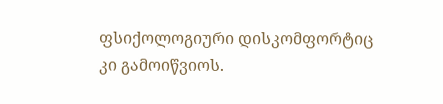ფსიქოლოგიური დისკომფორტიც კი გამოიწვიოს.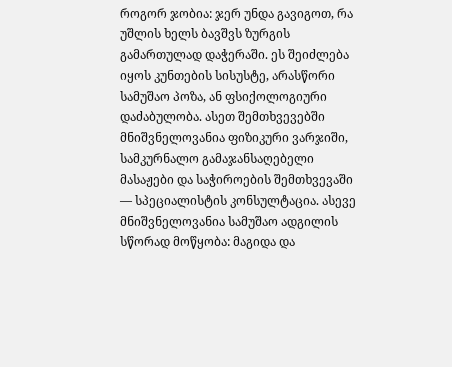როგორ ჯობია: ჯერ უნდა გავიგოთ, რა უშლის ხელს ბავშვს ზურგის გამართულად დაჭერაში. ეს შეიძლება იყოს კუნთების სისუსტე, არასწორი სამუშაო პოზა, ან ფსიქოლოგიური დაძაბულობა. ასეთ შემთხვევებში მნიშვნელოვანია ფიზიკური ვარჯიში, სამკურნალო გამაჯანსაღებელი მასაჟები და საჭიროების შემთხვევაში — სპეციალისტის კონსულტაცია. ასევე მნიშვნელოვანია სამუშაო ადგილის სწორად მოწყობა: მაგიდა და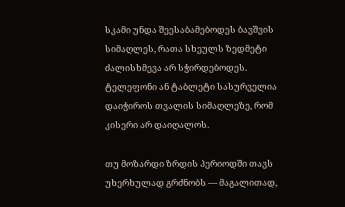სკამი უნდა შეესაბამებოდეს ბავშვის სიმაღლეს, რათა სხეულს ზედმეტი ძალისხმევა არ სჭირდებოდეს. ტელეფონი ან ტაბლეტი სასურველია დაიჭიროს თვალის სიმაღლეზე, რომ კისერი არ დაიღალოს.

თუ მოზარდი ზრდის პერიოდში თავს უხერხულად გრძნობს — მაგალითად,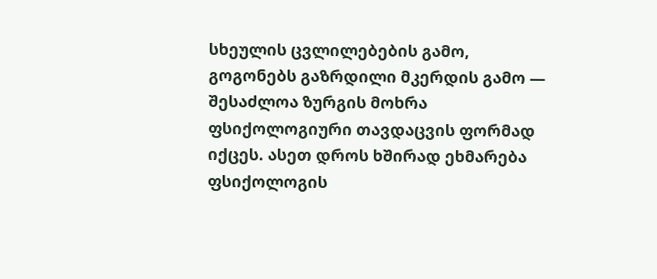სხეულის ცვლილებების გამო, გოგონებს გაზრდილი მკერდის გამო — შესაძლოა ზურგის მოხრა ფსიქოლოგიური თავდაცვის ფორმად იქცეს. ასეთ დროს ხშირად ეხმარება ფსიქოლოგის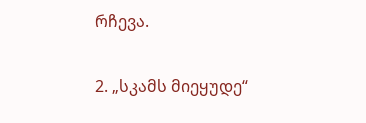რჩევა.

2. „სკამს მიეყუდე“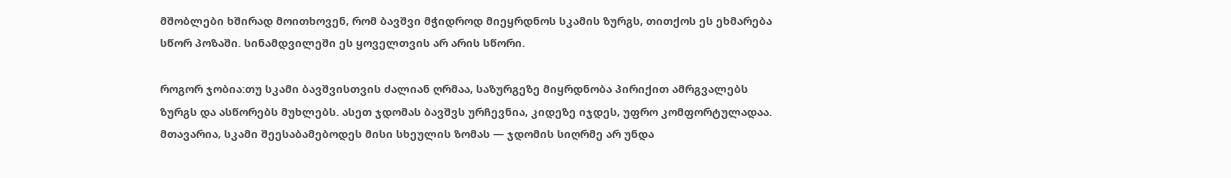მშობლები ხშირად მოითხოვენ, რომ ბავშვი მჭიდროდ მიეყრდნოს სკამის ზურგს, თითქოს ეს ეხმარება სწორ პოზაში. სინამდვილეში ეს ყოველთვის არ არის სწორი.

როგორ ჯობია:თუ სკამი ბავშვისთვის ძალიან ღრმაა, საზურგეზე მიყრდნობა პირიქით ამრგვალებს ზურგს და ასწორებს მუხლებს. ასეთ ჯდომას ბავშვს ურჩევნია, კიდეზე იჯდეს, უფრო კომფორტულადაა. მთავარია, სკამი შეესაბამებოდეს მისი სხეულის ზომას — ჯდომის სიღრმე არ უნდა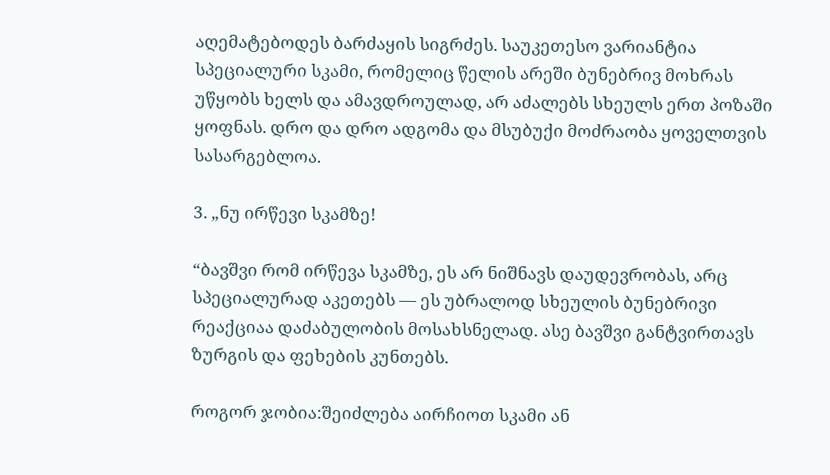აღემატებოდეს ბარძაყის სიგრძეს. საუკეთესო ვარიანტია სპეციალური სკამი, რომელიც წელის არეში ბუნებრივ მოხრას უწყობს ხელს და ამავდროულად, არ აძალებს სხეულს ერთ პოზაში ყოფნას. დრო და დრო ადგომა და მსუბუქი მოძრაობა ყოველთვის სასარგებლოა.

3. „ნუ ირწევი სკამზე!

“ბავშვი რომ ირწევა სკამზე, ეს არ ნიშნავს დაუდევრობას, არც სპეციალურად აკეთებს — ეს უბრალოდ სხეულის ბუნებრივი რეაქციაა დაძაბულობის მოსახსნელად. ასე ბავშვი განტვირთავს ზურგის და ფეხების კუნთებს.

როგორ ჯობია:შეიძლება აირჩიოთ სკამი ან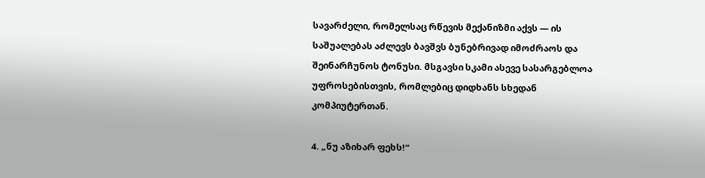სავარძელი, რომელსაც რწევის მექანიზმი აქვს — ის საშუალებას აძლევს ბავშვს ბუნებრივად იმოძრაოს და შეინარჩუნოს ტონუსი. მსგავსი სკამი ასევე სასარგებლოა უფროსებისთვის, რომლებიც დიდხანს სხედან კომპიუტერთან.

4. „ნუ აზიხარ ფეხს!“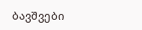ბავშვები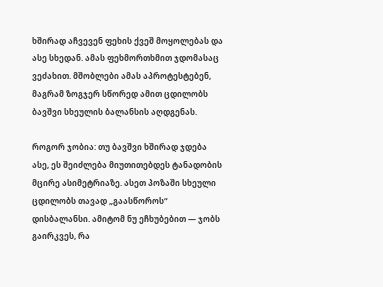ხშირად აჩვევენ ფეხის ქვეშ მოყოლებას და ასე სხედან. ამას ფეხმორთხმით ჯდომასაც ვეძახით. მშობლები ამას აპროტესტებენ, მაგრამ ზოგჯერ სწორედ ამით ცდილობს ბავშვი სხეულის ბალანსის აღდგენას.

როგორ ჯობია: თუ ბავშვი ხშირად ჯდება ასე, ეს შეიძლება მიუთითებდეს ტანადობის მცირე ასიმეტრიაზე. ასეთ პოზაში სხეული ცდილობს თავად „გაასწოროს“ დისბალანსი. ამიტომ ნუ ეჩხუბებით — ჯობს გაირკვეს, რა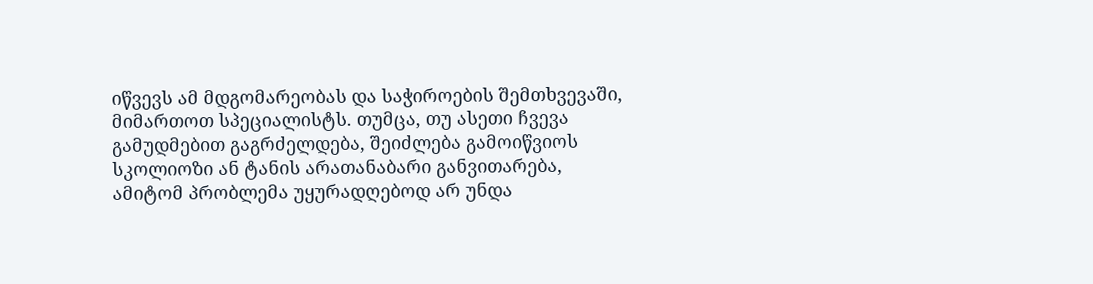იწვევს ამ მდგომარეობას და საჭიროების შემთხვევაში, მიმართოთ სპეციალისტს. თუმცა, თუ ასეთი ჩვევა გამუდმებით გაგრძელდება, შეიძლება გამოიწვიოს სკოლიოზი ან ტანის არათანაბარი განვითარება, ამიტომ პრობლემა უყურადღებოდ არ უნდა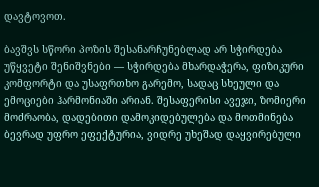დავტოვოთ.

ბავშვს სწორი პოზის შესანარჩუნებლად არ სჭირდება უწყვეტი შენიშვნები — სჭირდება მხარდაჭერა, ფიზიკური კომფორტი და უსაფრთხო გარემო, სადაც სხეული და ემოციები ჰარმონიაში არიან. შესაფერისი ავეჯი, ზომიერი მოძრაობა, დადებითი დამოკიდებულება და მოთმინება ბევრად უფრო ეფექტურია, ვიდრე უხეშად დაყვირებული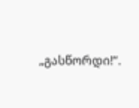„გასწორდი!“.